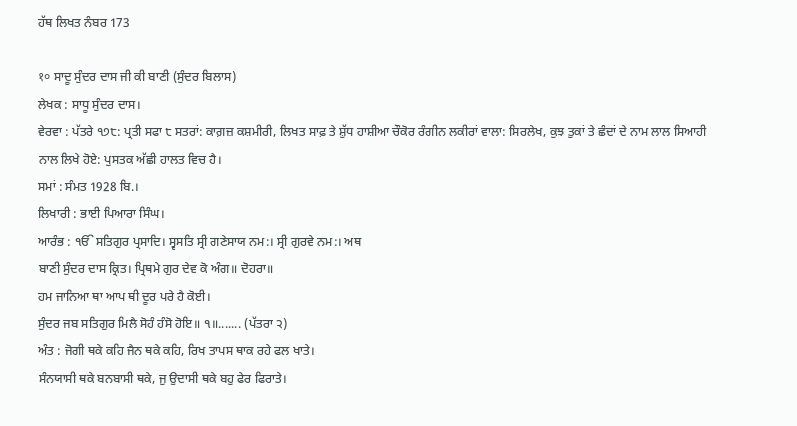ਹੱਥ ਲਿਖਤ ਨੰਬਰ 173

१० ਸਾਦੂ ਸੁੰਦਰ ਦਾਸ ਜੀ ਕੀ ਬਾਣੀ (ਸੁੰਦਰ ਬਿਲਾਸ)
ਲੇਖਕ : ਸਾਧੂ ਸੁੰਦਰ ਦਾਸ।
ਵੇਰਵਾ : ਪੱਤਰੇ ੧੭੮: ਪ੍ਰਤੀ ਸਫਾ ੮ ਸਤਰਾਂ: ਕਾਗ਼ਜ਼ ਕਸ਼ਮੀਰੀ, ਲਿਖਤ ਸਾਫ਼ ਤੇ ਸ਼ੁੱਧ ਹਾਸ਼ੀਆ ਚੌਕੋਰ ਰੰਗੀਨ ਲਕੀਰਾਂ ਵਾਲਾ: ਸਿਰਲੇਖ, ਕੁਝ ਤੁਕਾਂ ਤੇ ਛੰਦਾਂ ਦੇ ਨਾਮ ਲਾਲ ਸਿਆਹੀ ਨਾਲ ਲਿਖੇ ਹੋਏ: ਪੁਸਤਕ ਅੱਛੀ ਹਾਲਤ ਵਿਚ ਹੈ।
ਸਮਾਂ : ਸੰਮਤ 1928 ਬਿ.।
ਲਿਖਾਰੀ : ਭਾਈ ਪਿਆਰਾ ਸਿੰਘ।
ਆਰੰਭ : ੴ ਸਤਿਗੁਰ ਪ੍ਰਸਾਦਿ। ਸ੍ਵਸਤਿ ਸ੍ਰੀ ਗਣੇਸਾਯ ਨਮ:। ਸ੍ਰੀ ਗੁਰਵੇ ਨਮ:। ਅਥ
ਬਾਣੀ ਸੁੰਦਰ ਦਾਸ ਕ੍ਰਿਤ। ਪ੍ਰਿਥਮੇ ਗੁਰ ਦੇਵ ਕੋ ਅੰਗ॥ ਦੋਹਰਾ॥
ਹਮ ਜਾਨਿਆ ਥਾ ਆਪ ਥੀ ਦੂਰ ਪਰੇ ਹੈ ਕੋਈ।
ਸੁੰਦਰ ਜਬ ਸਤਿਗੁਰ ਮਿਲੈ ਸੋਹੰ ਹੰਸੋ ਹੋਇ॥ ੧॥....... (ਪੱਤਰਾ ੨)
ਅੰਤ : ਜੋਗੀ ਥਕੇ ਕਹਿ ਜੈਨ ਥਕੇ ਕਹਿ, ਰਿਖ ਤਾਪਸ ਥਾਕ ਰਹੇ ਫਲ ਖਾਤੇ।
ਸੰਨਯਾਸੀ ਥਕੇ ਬਨਬਾਸੀ ਥਕੇ, ਜੁ ਉਦਾਸੀ ਥਕੇ ਬਹੁ ਫੇਰ ਫਿਰਾਤੇ।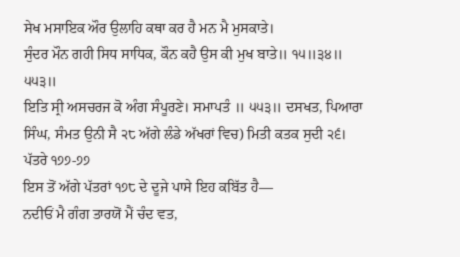ਸੇਖ ਮਸਾਇਕ ਔਰ ਉਲਾਹਿ ਕਥਾ ਕਰ ਹੈ ਮਨ ਮੈ ਮੁਸਕਾਤੇ।
ਸੁੰਦਰ ਮੌਨ ਗਹੀ ਸਿਧ ਸਾਧਿਕ, ਕੌਨ ਕਹੈ ਉਸ ਕੀ ਮੁਖ ਬਾਤੇ॥ ੧੫॥੩੪॥ ੫੫੩॥
ਇਤਿ ਸ੍ਰੀ ਅਸਚਰਜ ਕੋ ਅੰਗ ਸੰਪੂਰਣੇ। ਸਮਾਪਤੰ ॥ ੫੫੩॥ ਦਸਖਤ, ਪਿਆਰਾ ਸਿੰਘ, ਸੰਮਤ ਉਨੀ ਸੈ ੨੮ ਅੱਗੇ ਲੰਡੇ ਅੱਖਰਾਂ ਵਿਚ) ਮਿਤੀ ਕਤਕ ਸੁਦੀ ੨੬।
ਪੱਤਰੇ ੧੭੭-੭੭
ਇਸ ਤੋਂ ਅੱਗੇ ਪੱਤਰਾਂ ੧੭੮ ਦੇ ਦੂਜੇ ਪਾਸੇ ਇਹ ਕਬਿੱਤ ਹੈ—
ਨਦੀਓਂ ਮੈ ਗੰਗ ਤਾਰਯੋਂ ਮੈਂ ਚੰਦ ਵਤ,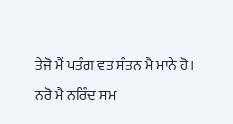ਤੇਜੋ ਮੈਂ ਪਤੰਗ ਵਤ ਸੰਤਨ ਮੈ ਮਾਨੇ ਹੋ।
ਨਰੋ ਮੈ ਨਰਿੰਦ ਸਮ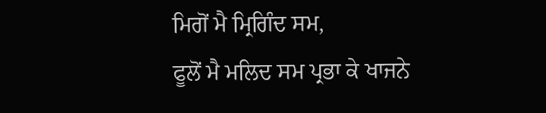ਮਿਗੋਂ ਮੈ ਮ੍ਰਿਗਿੰਦ ਸਮ,
ਫੂਲੋਂ ਮੈ ਮਲਿਦ ਸਮ ਪ੍ਰਭਾ ਕੇ ਖਾਜਨੇ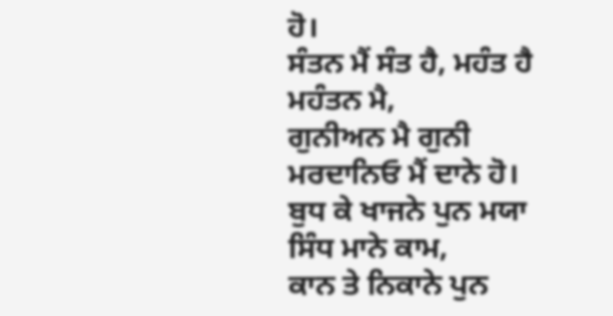ਹੋ।
ਸੰਤਨ ਮੈਂ ਸੰਤ ਹੈ, ਮਹੰਤ ਹੈ ਮਹੰਤਨ ਮੈ,
ਗੁਨੀਅਨ ਮੈ ਗੁਨੀ ਮਰਦਾਨਿਓ ਮੈਂ ਦਾਨੇ ਹੋ।
ਬੁਧ ਕੇ ਖਾਜਨੇ ਪੁਨ ਮਯਾ ਸਿੰਧ ਮਾਨੇ ਕਾਮ,
ਕਾਨ ਤੇ ਨਿਕਾਨੇ ਪੁਨ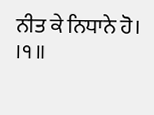ਨੀਤ ਕੇ ਨਿਧਾਨੇ ਹੋ। ।੧॥